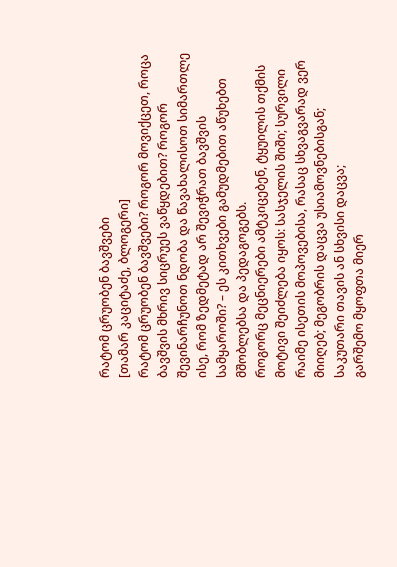რატომ ცრუობენ ბავშვები
[თამარ კაციტაძე, ბლოგერი]
რატომ ცრუობენ ბავშვები? როგორ მოვიქცეთ, როცა ბავშვის მხრივ სიცრუეს ვაწყდებით? როგორ შევინარჩუნოთ ნდობა და წავახალისოთ სიმართლე ისე, რომ ზედმეტად არ შევიჭრათ ბავშვის სამყაროში? – ეს კითხვები გამუდმებით აწუხებთ მშობლებსა და პედაგოგებს.
როგორც მეცნიერები ამტკიცებენ, ტყუილის თქმის მოტივი შეიძლება იყოს: სასჯელის შიში; სურვილი რაიმე ისეთის მოპოვებისა, რასაც სხვაგვარად ვერ მიიღებ; მეგობრის დაცვა უსიამოვნებისგან; საკუთარი თავის ან სხვისი დაცვა;
გარშემო მყოფთა მიერ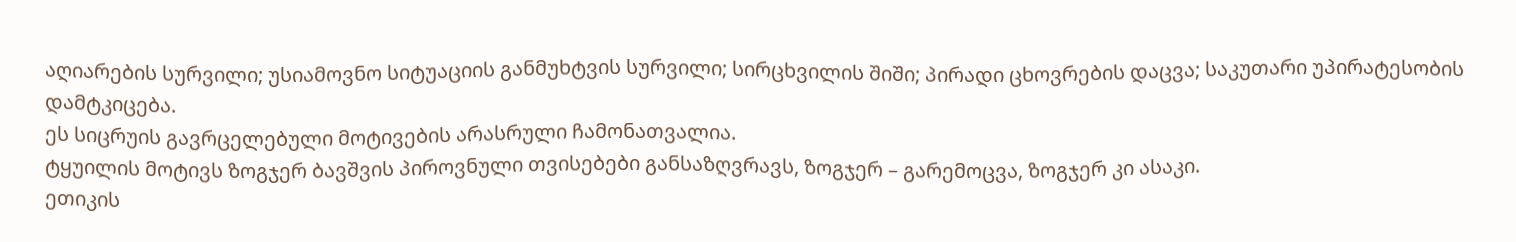აღიარების სურვილი; უსიამოვნო სიტუაციის განმუხტვის სურვილი; სირცხვილის შიში; პირადი ცხოვრების დაცვა; საკუთარი უპირატესობის დამტკიცება.
ეს სიცრუის გავრცელებული მოტივების არასრული ჩამონათვალია.
ტყუილის მოტივს ზოგჯერ ბავშვის პიროვნული თვისებები განსაზღვრავს, ზოგჯერ – გარემოცვა, ზოგჯერ კი ასაკი.
ეთიკის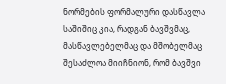ნორმების ფორმალური დასწავლა საშიშიც კია, რადგან ბავშვმაც, მასწავლებელმაც და მშობელმაც შესაძლოა მიიჩნიონ, რომ ბავშვი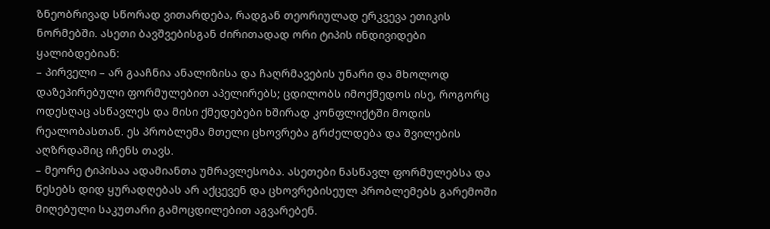ზნეობრივად სწორად ვითარდება, რადგან თეორიულად ერკვევა ეთიკის ნორმებში. ასეთი ბავშვებისგან ძირითადად ორი ტიპის ინდივიდები ყალიბდებიან:
– პირველი – არ გააჩნია ანალიზისა და ჩაღრმავების უნარი და მხოლოდ დაზეპირებული ფორმულებით აპელირებს; ცდილობს იმოქმედოს ისე, როგორც ოდესღაც ასწავლეს და მისი ქმედებები ხშირად კონფლიქტში მოდის რეალობასთან. ეს პრობლემა მთელი ცხოვრება გრძელდება და შვილების აღზრდაშიც იჩენს თავს.
– მეორე ტიპისაა ადამიანთა უმრავლესობა. ასეთები ნასწავლ ფორმულებსა და წესებს დიდ ყურადღებას არ აქცევენ და ცხოვრებისეულ პრობლემებს გარემოში მიღებული საკუთარი გამოცდილებით აგვარებენ.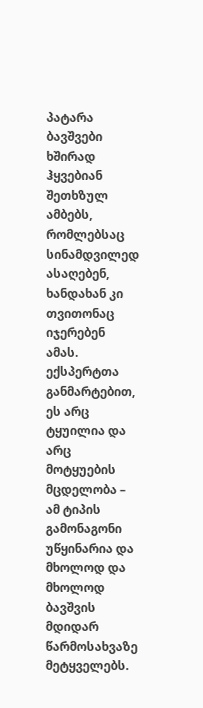პატარა ბავშვები ხშირად ჰყვებიან შეთხზულ ამბებს, რომლებსაც სინამდვილედ ასაღებენ, ხანდახან კი თვითონაც იჯერებენ ამას. ექსპერტთა განმარტებით, ეს არც ტყუილია და არც მოტყუების მცდელობა – ამ ტიპის გამონაგონი უწყინარია და მხოლოდ და მხოლოდ ბავშვის მდიდარ წარმოსახვაზე მეტყველებს.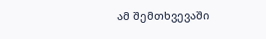ამ შემთხვევაში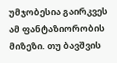უმჯობესია გაირკვეს ამ ფანტაზიორობის მიზეზი. თუ ბავშვის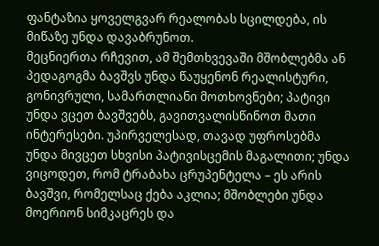ფანტაზია ყოველგვარ რეალობას სცილდება, ის მიწაზე უნდა დავაბრუნოთ.
მეცნიერთა რჩევით, ამ შემთხვევაში მშობლებმა ან პედაგოგმა ბავშვს უნდა წაუყენონ რეალისტური, გონივრული, სამართლიანი მოთხოვნები; პატივი უნდა ვცეთ ბავშვებს, გავითვალისწინოთ მათი ინტერესები. უპირველესად, თავად უფროსებმა უნდა მივცეთ სხვისი პატივისცემის მაგალითი; უნდა ვიცოდეთ, რომ ტრაბახა ცრუპენტელა – ეს არის ბავშვი, რომელსაც ქება აკლია; მშობლები უნდა მოერიონ სიმკაცრეს და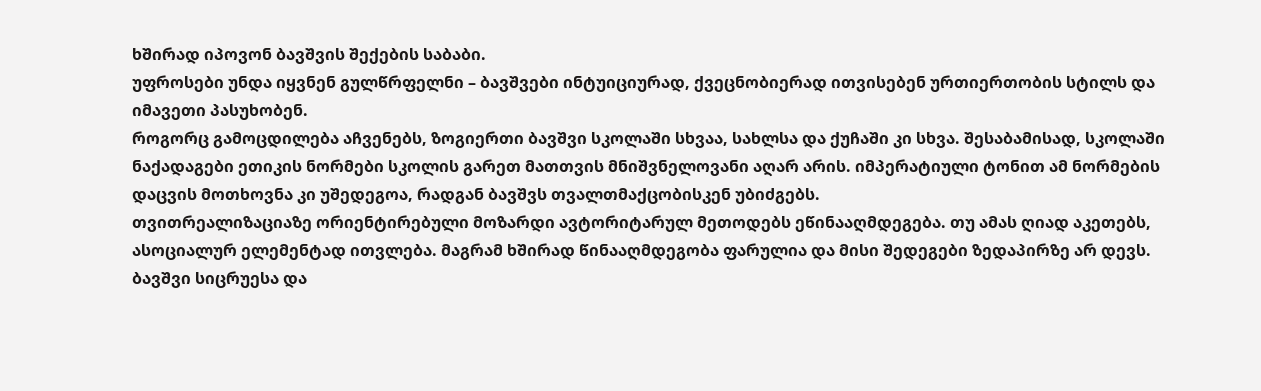ხშირად იპოვონ ბავშვის შექების საბაბი.
უფროსები უნდა იყვნენ გულწრფელნი – ბავშვები ინტუიციურად, ქვეცნობიერად ითვისებენ ურთიერთობის სტილს და იმავეთი პასუხობენ.
როგორც გამოცდილება აჩვენებს, ზოგიერთი ბავშვი სკოლაში სხვაა, სახლსა და ქუჩაში კი სხვა. შესაბამისად, სკოლაში ნაქადაგები ეთიკის ნორმები სკოლის გარეთ მათთვის მნიშვნელოვანი აღარ არის. იმპერატიული ტონით ამ ნორმების დაცვის მოთხოვნა კი უშედეგოა, რადგან ბავშვს თვალთმაქცობისკენ უბიძგებს.
თვითრეალიზაციაზე ორიენტირებული მოზარდი ავტორიტარულ მეთოდებს ეწინააღმდეგება. თუ ამას ღიად აკეთებს, ასოციალურ ელემენტად ითვლება. მაგრამ ხშირად წინააღმდეგობა ფარულია და მისი შედეგები ზედაპირზე არ დევს. ბავშვი სიცრუესა და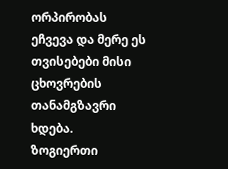ორპირობას ეჩვევა და მერე ეს თვისებები მისი ცხოვრების თანამგზავრი ხდება.
ზოგიერთი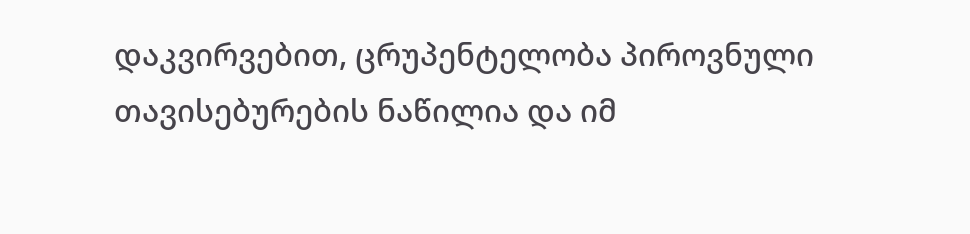დაკვირვებით, ცრუპენტელობა პიროვნული თავისებურების ნაწილია და იმ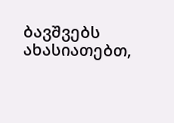ბავშვებს ახასიათებთ,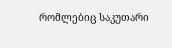რომლებიც საკუთარი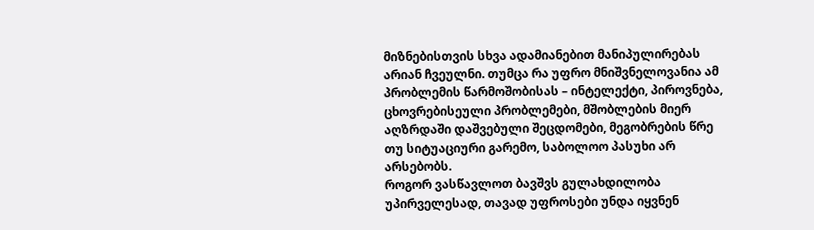მიზნებისთვის სხვა ადამიანებით მანიპულირებას არიან ჩვეულნი. თუმცა რა უფრო მნიშვნელოვანია ამ პრობლემის წარმოშობისას – ინტელექტი, პიროვნება, ცხოვრებისეული პრობლემები, მშობლების მიერ აღზრდაში დაშვებული შეცდომები, მეგობრების წრე თუ სიტუაციური გარემო, საბოლოო პასუხი არ არსებობს.
როგორ ვასწავლოთ ბავშვს გულახდილობა
უპირველესად, თავად უფროსები უნდა იყვნენ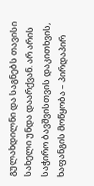გულახდილნი და საგნებს თავისი სახელი უნდა დაარქვან. არ არის საჭირო ბავშვისთვის დაკითხვის, ხაფანგის მოწყობა – პირდაპირ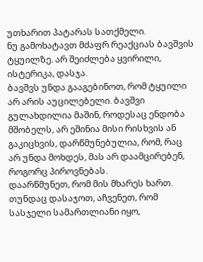უთხარით პატარას სათქმელი.
ნუ გამოხატავთ მძაფრ რეაქციას ბავშვის ტყუილზე. არ შეიძლება ყვირილი, ისტერიკა, დასჯა.
ბავშვს უნდა გააგებინოთ, რომ ტყუილი არ არის აუცილებელი. ბავშვი გულახდილია მაშინ, როდესაც ენდობა მშობელს, არ ეშინია მისი რისხვის ან გაკიცხვის, დარწმუნებულია, რომ, რაც არ უნდა მოხდეს, მას არ დაამცირებენ, როგორც პიროვნებას.
დაარწმუნეთ, რომ მის მხარეს ხართ. თუნდაც დასაჯოთ, აჩვენეთ, რომ სასჯელი სამართლიანი იყო,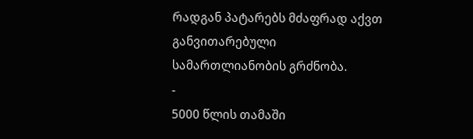რადგან პატარებს მძაფრად აქვთ განვითარებული სამართლიანობის გრძნობა.
-
5000 წლის თამაში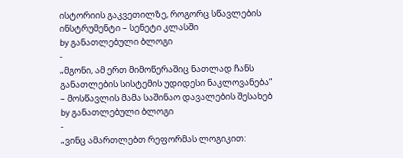ისტორიის გაკვეთილზე, როგორც სწავლების ინსტრუმენტი – სენეტი კლასში
by განათლებული ბლოგი
-
„მგონი, ამ ერთ მიმოწერაშიც ნათლად ჩანს განათლების სისტემის უდიდესი ნაკლოვანება“ – მოსწავლის მამა საშინაო დავალების შესახებ
by განათლებული ბლოგი
-
„ვინც ამართლებთ რეფორმას ლოგიკით: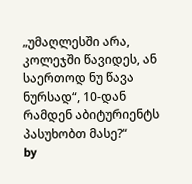„უმაღლესში არა, კოლეჯში წავიდეს, ან საერთოდ ნუ წავა ნურსად“, 10-დან რამდენ აბიტურიენტს პასუხობთ მასე?“
by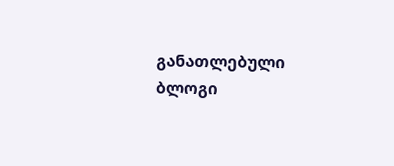განათლებული ბლოგი